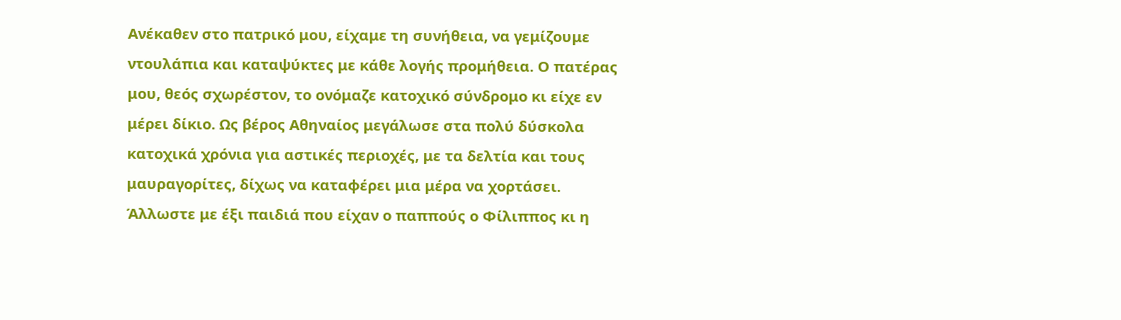Ανέκαθεν στο πατρικό μου, είχαμε τη συνήθεια, να γεμίζουμε ντουλάπια και καταψύκτες με κάθε λογής προμήθεια. Ο πατέρας μου, θεός σχωρέστον, το ονόμαζε κατοχικό σύνδρομο κι είχε εν μέρει δίκιο. Ως βέρος Αθηναίος μεγάλωσε στα πολύ δύσκολα κατοχικά χρόνια για αστικές περιοχές, με τα δελτία και τους μαυραγορίτες, δίχως να καταφέρει μια μέρα να χορτάσει. Άλλωστε με έξι παιδιά που είχαν ο παππούς ο Φίλιππος κι η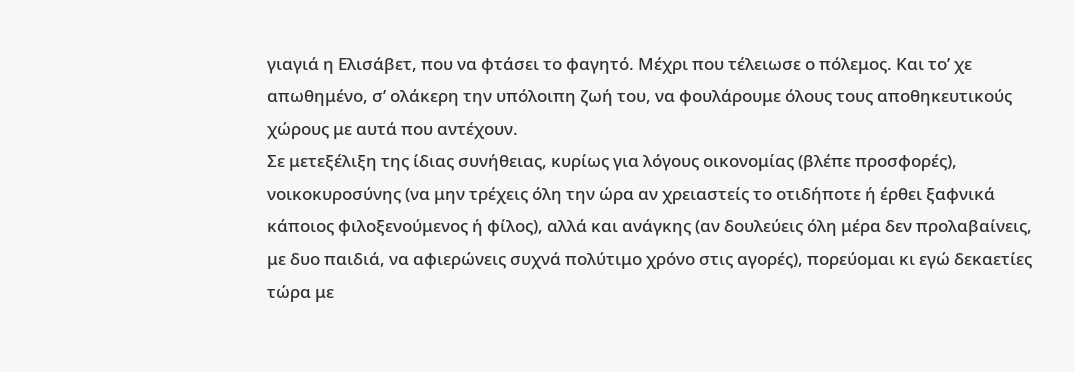γιαγιά η Ελισάβετ, που να φτάσει το φαγητό. Μέχρι που τέλειωσε ο πόλεμος. Και το’ χε απωθημένο, σ’ ολάκερη την υπόλοιπη ζωή του, να φουλάρουμε όλους τους αποθηκευτικούς χώρους με αυτά που αντέχουν.
Σε μετεξέλιξη της ίδιας συνήθειας, κυρίως για λόγους οικονομίας (βλέπε προσφορές), νοικοκυροσύνης (να μην τρέχεις όλη την ώρα αν χρειαστείς το οτιδήποτε ή έρθει ξαφνικά κάποιος φιλοξενούμενος ή φίλος), αλλά και ανάγκης (αν δουλεύεις όλη μέρα δεν προλαβαίνεις, με δυο παιδιά, να αφιερώνεις συχνά πολύτιμο χρόνο στις αγορές), πορεύομαι κι εγώ δεκαετίες τώρα με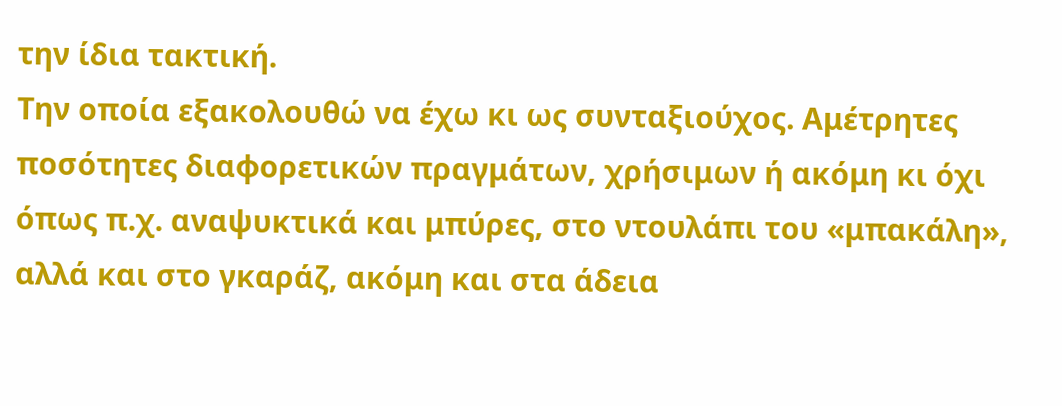την ίδια τακτική.
Την οποία εξακολουθώ να έχω κι ως συνταξιούχος. Αμέτρητες ποσότητες διαφορετικών πραγμάτων, χρήσιμων ή ακόμη κι όχι όπως π.χ. αναψυκτικά και μπύρες, στο ντουλάπι του «μπακάλη», αλλά και στο γκαράζ, ακόμη και στα άδεια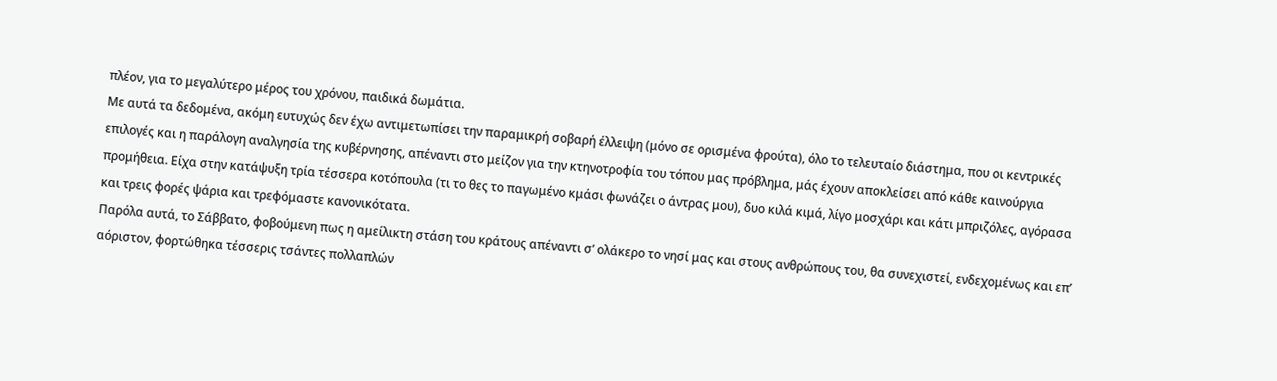πλέον, για το μεγαλύτερο μέρος του χρόνου, παιδικά δωμάτια.
Με αυτά τα δεδομένα, ακόμη ευτυχώς δεν έχω αντιμετωπίσει την παραμικρή σοβαρή έλλειψη (μόνο σε ορισμένα φρούτα), όλο το τελευταίο διάστημα, που οι κεντρικές επιλογές και η παράλογη αναλγησία της κυβέρνησης, απέναντι στο μείζον για την κτηνοτροφία του τόπου μας πρόβλημα, μάς έχουν αποκλείσει από κάθε καινούργια προμήθεια. Είχα στην κατάψυξη τρία τέσσερα κοτόπουλα (τι το θες το παγωμένο κμάσι φωνάζει ο άντρας μου), δυο κιλά κιμά, λίγο μοσχάρι και κάτι μπριζόλες, αγόρασα και τρεις φορές ψάρια και τρεφόμαστε κανονικότατα.
Παρόλα αυτά, το Σάββατο, φοβούμενη πως η αμείλικτη στάση του κράτους απέναντι σ’ ολάκερο το νησί μας και στους ανθρώπους του, θα συνεχιστεί, ενδεχομένως και επ’ αόριστον, φορτώθηκα τέσσερις τσάντες πολλαπλών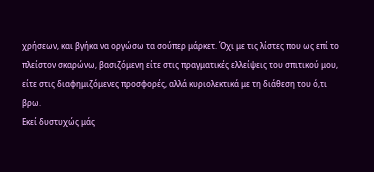χρήσεων, και βγήκα να οργώσω τα σούπερ μάρκετ. Όχι με τις λίστες που ως επί το πλείστον σκαρώνω, βασιζόμενη είτε στις πραγματικές ελλείψεις του σπιτικού μου, είτε στις διαφημιζόμενες προσφορές, αλλά κυριολεκτικά με τη διάθεση του ό,τι βρω.
Εκεί δυστυχώς μάς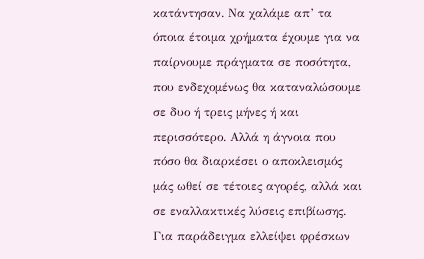κατάντησαν. Να χαλάμε απ’ τα όποια έτοιμα χρήματα έχουμε για να παίρνουμε πράγματα σε ποσότητα, που ενδεχομένως θα καταναλώσουμε σε δυο ή τρεις μήνες ή και περισσότερο. Αλλά η άγνοια που πόσο θα διαρκέσει ο αποκλεισμός μάς ωθεί σε τέτοιες αγορές, αλλά και σε εναλλακτικές λύσεις επιβίωσης.
Για παράδειγμα ελλείψει φρέσκων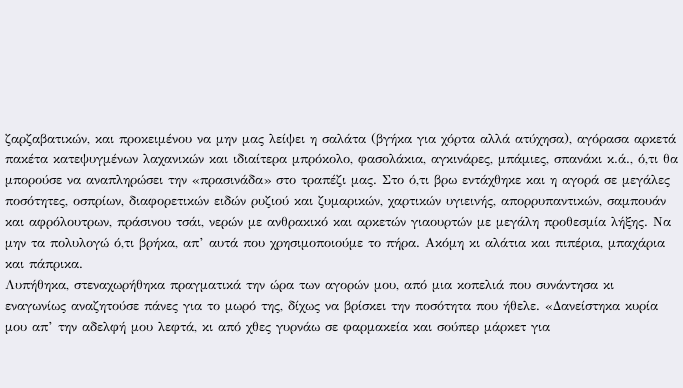ζαρζαβατικών, και προκειμένου να μην μας λείψει η σαλάτα (βγήκα για χόρτα αλλά ατύχησα), αγόρασα αρκετά πακέτα κατεψυγμένων λαχανικών και ιδιαίτερα μπρόκολο, φασολάκια, αγκινάρες, μπάμιες, σπανάκι κ.ά., ό,τι θα μπορούσε να αναπληρώσει την «πρασινάδα» στο τραπέζι μας. Στο ό,τι βρω εντάχθηκε και η αγορά σε μεγάλες ποσότητες, οσπρίων, διαφορετικών ειδών ρυζιού και ζυμαρικών, χαρτικών υγιεινής, απορρυπαντικών, σαμπουάν και αφρόλουτρων, πράσινου τσάι, νερών με ανθρακικό και αρκετών γιαουρτών με μεγάλη προθεσμία λήξης. Να μην τα πολυλογώ ό,τι βρήκα, απ’ αυτά που χρησιμοποιούμε το πήρα. Ακόμη κι αλάτια και πιπέρια, μπαχάρια και πάπρικα.
Λυπήθηκα, στεναχωρήθηκα πραγματικά την ώρα των αγορών μου, από μια κοπελιά που συνάντησα κι εναγωνίως αναζητούσε πάνες για το μωρό της, δίχως να βρίσκει την ποσότητα που ήθελε. «Δανείστηκα κυρία μου απ’ την αδελφή μου λεφτά, κι από χθες γυρνάω σε φαρμακεία και σούπερ μάρκετ για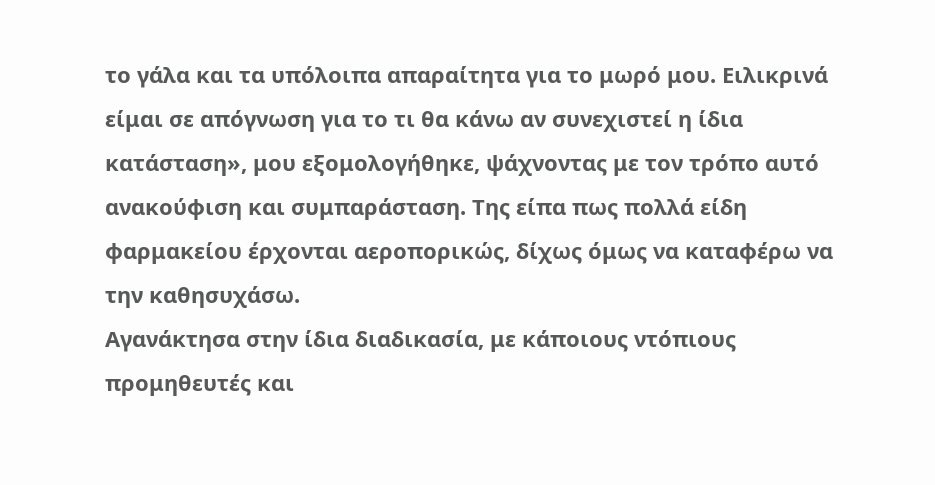το γάλα και τα υπόλοιπα απαραίτητα για το μωρό μου. Ειλικρινά είμαι σε απόγνωση για το τι θα κάνω αν συνεχιστεί η ίδια κατάσταση», μου εξομολογήθηκε, ψάχνοντας με τον τρόπο αυτό ανακούφιση και συμπαράσταση. Της είπα πως πολλά είδη φαρμακείου έρχονται αεροπορικώς, δίχως όμως να καταφέρω να την καθησυχάσω.
Αγανάκτησα στην ίδια διαδικασία, με κάποιους ντόπιους προμηθευτές και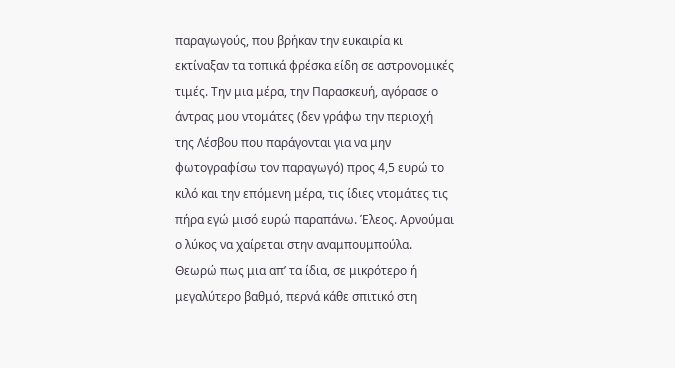παραγωγούς, που βρήκαν την ευκαιρία κι εκτίναξαν τα τοπικά φρέσκα είδη σε αστρονομικές τιμές. Την μια μέρα, την Παρασκευή, αγόρασε ο άντρας μου ντομάτες (δεν γράφω την περιοχή της Λέσβου που παράγονται για να μην φωτογραφίσω τον παραγωγό) προς 4,5 ευρώ το κιλό και την επόμενη μέρα, τις ίδιες ντομάτες τις πήρα εγώ μισό ευρώ παραπάνω. Έλεος. Αρνούμαι ο λύκος να χαίρεται στην αναμπουμπούλα.
Θεωρώ πως μια απ’ τα ίδια, σε μικρότερο ή μεγαλύτερο βαθμό, περνά κάθε σπιτικό στη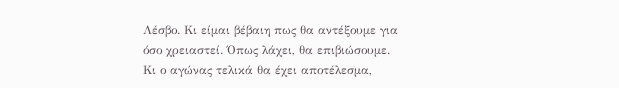Λέσβο. Κι είμαι βέβαιη πως θα αντέξουμε για όσο χρειαστεί. Όπως λάχει, θα επιβιώσουμε. Κι ο αγώνας τελικά θα έχει αποτέλεσμα,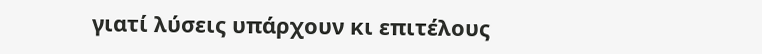γιατί λύσεις υπάρχουν κι επιτέλους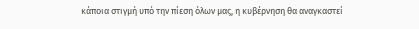κάποια στιγμή υπό την πίεση όλων μας, η κυβέρνηση θα αναγκαστεί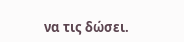να τις δώσει.